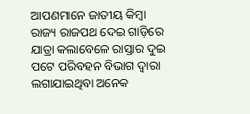ଆପଣମାନେ ଜାତୀୟ କିମ୍ବା ରାଜ୍ୟ ରାଜପଥ ଦେଇ ଗାଡ଼ିରେ ଯାତ୍ରା କଲାବେଳେ ରାସ୍ତାର ଦୁଇ ପଟେ ପରିବହନ ବିଭାଗ ଦ୍ବାରା ଲଗାଯାଇଥିବା ଅନେକ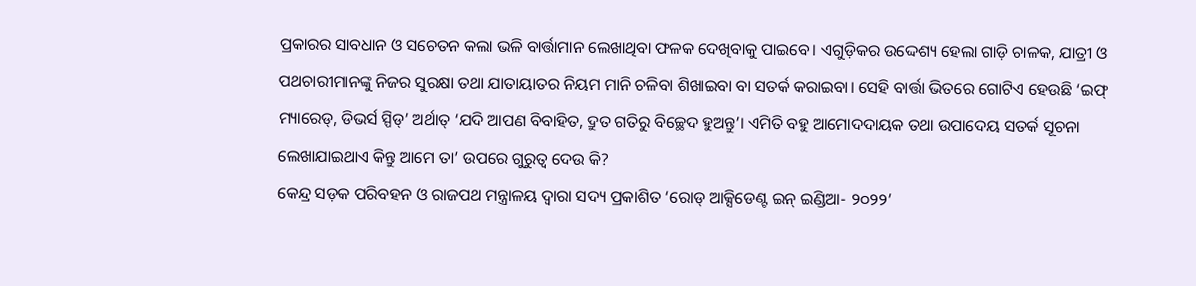ପ୍ରକାରର ସାବଧାନ ଓ ସଚେତନ କଲା ଭଳି ବାର୍ତ୍ତାମାନ ଲେଖାଥିବା ଫଳକ ଦେଖିବାକୁ ପାଇବେ। ଏଗୁଡ଼ିକର ଉଦ୍ଦେଶ୍ୟ ହେଲା ଗାଡ଼ି ଚାଳକ, ଯାତ୍ରୀ ଓ ପଥଚାରୀମାନଙ୍କୁ ନିଜର ସୁରକ୍ଷା ତଥା ଯାତାୟାତର ନିୟମ ମାନି ଚଳିବା ଶିଖାଇବା ବା ସତର୍କ କରାଇବା। ସେହି ବାର୍ତ୍ତା ଭିତରେ ଗୋଟିଏ ହେଉଛି ‘ଇଫ୍‌ ମ୍ୟାରେଡ୍‌, ଡିଭର୍ସ ସ୍ପିଡ୍‌’ ଅର୍ଥାତ୍‌ ‘ଯଦି ଆପଣ ବିବାହିତ, ଦ୍ରୁତ ଗତିରୁ ବିଚ୍ଛେଦ ହୁଅନ୍ତୁ’। ଏମିତି ବହୁ ଆମୋଦଦାୟକ ତଥା ଉପାଦେୟ ସତର୍କ ସୂଚନା ଲେଖାଯାଇଥାଏ କିନ୍ତୁ ଆମେ ତା’ ଉପରେ ଗୁରୁତ୍ବ ଦେଉ କି?
କେନ୍ଦ୍ର ସଡ଼କ ପରିବହନ ଓ ରାଜପଥ ମନ୍ତ୍ରାଳୟ ଦ୍ବାରା ସଦ୍ୟ ପ୍ରକାଶିତ ‘ରୋଡ୍‌ ଆକ୍ସିଡେଣ୍ଟ ଇନ୍‌ ଇଣ୍ଡିଆ- ୨୦୨୨’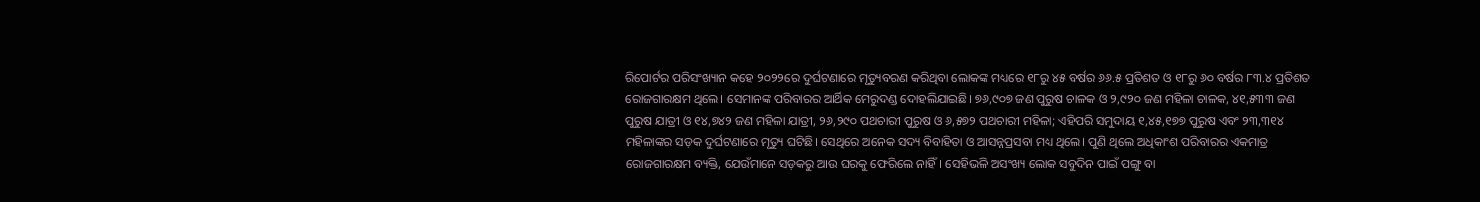ରିପୋର୍ଟର ପରିସଂଖ୍ୟାନ କହେ ୨୦୨୨ରେ ଦୁର୍ଘଟଣାରେ ମୃତ୍ୟୁବରଣ କରିଥିବା‌ ଲୋକଙ୍କ ମଧ୍ୟରେ ୧୮ରୁ ୪୫ ବର୍ଷର ୬୬.୫ ପ୍ରତିଶତ ଓ ୧୮ରୁ ୬୦ ବର୍ଷର ୮୩.୪ ପ୍ରତିଶତ ରୋଜଗାରକ୍ଷମ ଥିଲେ। ସେମାନଙ୍କ ପରିବାରର ଆର୍ଥିକ ମେରୁଦଣ୍ଡ ଦୋହଲିଯାଇଛି। ୭୬,୯୦୭ ଜଣ ପୁରୁଷ ଚାଳକ ଓ ୨,୯୨୦ ଜଣ ମହିଳା ଚାଳକ, ୪୧,୫୩୩ ଜଣ ପୁରୁଷ ଯାତ୍ରୀ ଓ ୧୪,୭୪୨ ଜଣ ମହିଳା ଯାତ୍ରୀ, ୨୬,୨୯୦ ପଥଚାରୀ ପୁରୁଷ ଓ ୬,୫୭୨ ପଥଚାରୀ ମହିଳା; ଏହିପରି ସମୁଦାୟ ୧,୪୫,୧୭୭ ପୁରୁଷ ଏବଂ ୨୩,୩୧୪ ମହିଳାଙ୍କର ସଡ଼କ ଦୁର୍ଘଟଣାରେ ମୃତ୍ୟୁ ଘଟିଛି। ସେଥିରେ ଅନେକ ସଦ୍ୟ ବିବାହିତା ଓ ଆସନ୍ନପ୍ରସବା ମଧ୍ୟ ଥିଲେ। ପୁଣି ଥିଲେ ଅଧିକାଂଶ ପରିବାରର ଏକମାତ୍ର ରୋଜଗାରକ୍ଷମ ବ୍ୟକ୍ତି, ଯେଉଁମାନେ ସଡ଼କରୁ ଆଉ ଘରକୁ ଫେରିଲେ ନାହିଁ। ସେହିଭଳି ଅସଂଖ୍ୟ ଲୋକ ସବୁଦିନ ପାଇଁ ପଙ୍ଗୁ ବା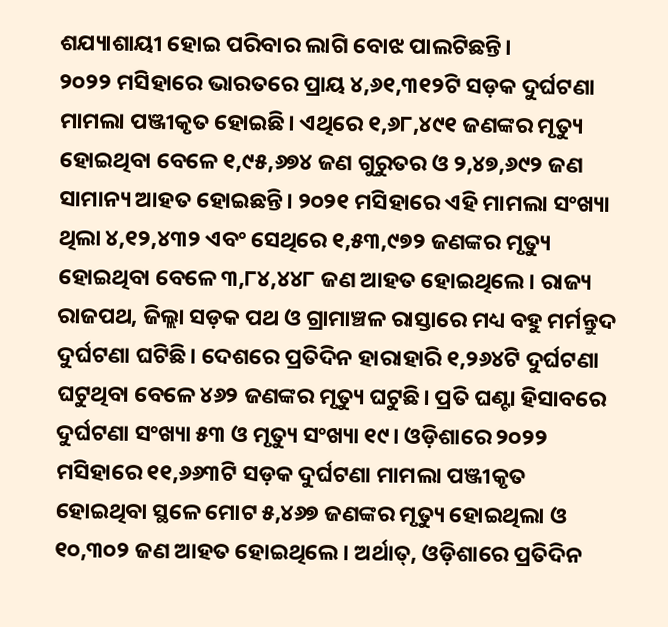ଶଯ୍ୟାଶାୟୀ ହୋଇ ପରିବାର ଲାଗି ବୋଝ ପାଲଟିଛନ୍ତି।
୨୦୨୨ ମସିହାରେ ଭାରତରେ ପ୍ରାୟ ୪,୬୧,୩୧୨ଟି ସଡ଼କ ଦୁର୍ଘଟଣା ମାମଲା ପଞ୍ଜୀକୃତ ହୋଇଛି। ଏଥିରେ ୧,୬୮,୪୯୧ ଜଣଙ୍କର ମୃତ୍ୟୁ ହୋଇଥିବା ବେଳେ ୧,୯୫,୬୭୪ ଜଣ ଗୁରୁତର ଓ ୨,୪୭,୬୯୨ ଜଣ ସାମାନ୍ୟ ଆହତ ହୋଇଛନ୍ତି। ୨୦୨୧ ମସିହାରେ ଏହି ମାମଲା ସଂଖ୍ୟା ଥିଲା ୪,୧୨,୪୩୨ ଏବଂ ସେଥିରେ ୧,୫୩,୯୭୨ ଜଣଙ୍କର ମୃତ୍ୟୁ ହୋଇଥିବା ବେଳେ ୩,୮୪,୪୪୮ ଜଣ ଆହତ ହୋଇଥିଲେ। ରାଜ୍ୟ ରାଜପଥ, ଜିଲ୍ଲା ସଡ଼କ ପଥ ଓ ଗ୍ରାମାଞ୍ଚଳ ରାସ୍ତାରେ ମଧ୍ୟ ବହୁ ମର୍ମନ୍ତୁଦ ଦୁର୍ଘଟଣା ଘଟିଛି। ଦେଶରେ ପ୍ରତିଦିନ ହାରାହାରି ୧,୨୬୪ଟି ଦୁର୍ଘଟଣା ଘଟୁଥିବା ବେଳେ ୪୬୨ ଜଣଙ୍କର ମୃତ୍ୟୁ ଘଟୁଛି। ପ୍ରତି ଘଣ୍ଟା ହିସାବରେ ଦୁର୍ଘଟଣା ସଂଖ୍ୟା ୫୩ ଓ ମୃତ୍ୟୁ ସଂଖ୍ୟା ୧୯। ଓଡ଼ିଶାରେ ୨୦୨୨ ମସିହାରେ ୧୧,୬୬୩ଟି ସଡ଼କ ଦୁର୍ଘଟଣା ମାମଲା ପଞ୍ଜୀକୃତ ହୋଇଥିବା ସ୍ଥଳେ ମୋଟ ୫,୪୬୭ ଜଣଙ୍କର ମୃତ୍ୟୁ ହୋଇଥିଲା ଓ ୧୦,୩୦୨ ଜଣ ଆହତ ହୋଇଥିଲେ। ଅର୍ଥାତ୍‌, ଓଡ଼ିଶାରେ ପ୍ରତିଦିନ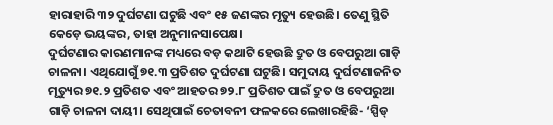ହାରାହାରି ୩୨ ଦୁର୍ଘଟଣା ଘଟୁଛି ଏବଂ ୧୫ ଜଣଙ୍କର ମୃତ୍ୟୁ ହେଉଛି। ତେଣୁ ସ୍ଥିତି କେଡ଼େ ଭୟଙ୍କର, ତାହା ଅନୁମାନସାପେକ୍ଷ।
ଦୁର୍ଘଟଣାର କାରଣମାନଙ୍କ ମଧ୍ୟରେ ବଡ଼ କଥାଟି ହେଉଛି ଦ୍ରୁତ ଓ ବେପରୁଆ ଗାଡ଼ି ଚାଳନା। ଏଥିଯୋଗୁଁ ୭୧.୩ ପ୍ରତିଶତ ଦୁର୍ଘଟଣା ଘଟୁଛି। ସମୁଦାୟ ଦୁର୍ଘଟଣାଜନିତ ମୃତ୍ୟୁର ୭୧.୨ ପ୍ରତିଶତ ଏବଂ ଆହତର ୭୨.୮ ପ୍ରତିଶତ ପାଇଁ ଦ୍ରୁତ ଓ ବେପରୁଆ ଗାଡ଼ି ଚାଳନା ଦାୟୀ। ସେଥିପାଇଁ ଚେତାବନୀ ଫଳକରେ ଲେଖାରହିଛି- ‘ସ୍ପିଡ୍‌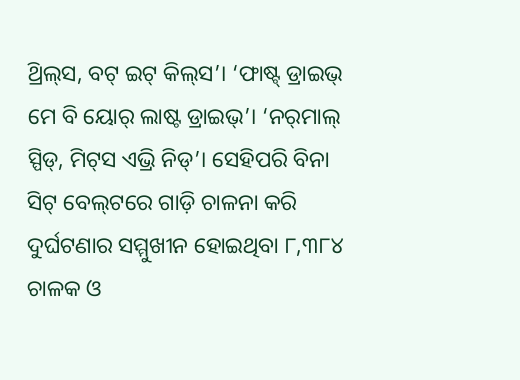ଥ୍ରିଲ୍‌ସ, ବଟ୍‌ ଇଟ୍‌ କିଲ୍‌ସ’। ‘ଫାଷ୍ଟ୍‌ ଡ୍ରାଇଭ୍‌ ମେ ବି ୟୋର୍‌ ଲାଷ୍ଟ ଡ୍ରାଇଭ୍‌’। ‘ନର୍‌ମାଲ୍‌ ସ୍ପିଡ୍‌, ମିଟ୍‌ସ ଏଭ୍ରି ନିଡ୍‌’। ସେହିପରି ବିନା ସିଟ୍‌ ବେଲ୍‌ଟରେ ଗାଡ଼ି ଚାଳନା କରି ଦୁର୍ଘଟଣାର ସମ୍ମୁଖୀନ ହୋଇଥିବା ୮,୩୮୪ ଚାଳକ ଓ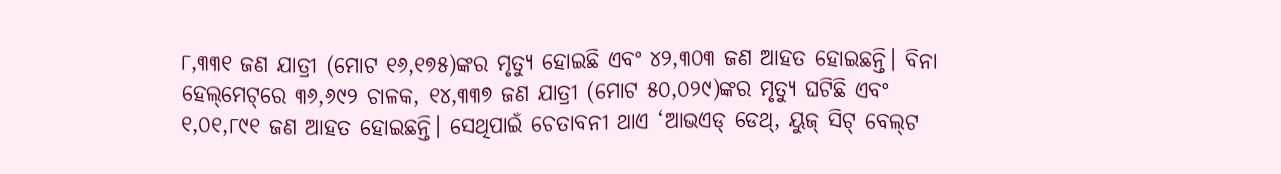୮,୩୩୧ ଜଣ ଯାତ୍ରୀ (ମୋଟ ୧୬,୧୭୫)ଙ୍କର ମୃତ୍ୟୁ ହୋଇଛି ଏବଂ ୪୨,୩୦୩ ଜଣ ଆହତ ହୋଇଛନ୍ତି। ବିନା ହେଲ୍‌ମେଟ୍‌ରେ ୩୬,୬୯୨ ଚାଳକ, ୧୪,୩୩୭ ଜଣ ଯାତ୍ରୀ (ମୋଟ ୫୦,୦୨୯)ଙ୍କର ମୃତ୍ୟୁ ଘଟିଛି ଏବଂ ୧,୦୧,୮୯୧ ଜଣ ଆହତ ହୋଇଛନ୍ତି। ସେଥିପାଇଁ ଚେତାବନୀ ଥାଏ ‘ଆଭଏଡ୍‌ ଡେଥ୍‌, ୟୁଜ୍‌ ସିଟ୍‌ ବେଲ୍‌ଟ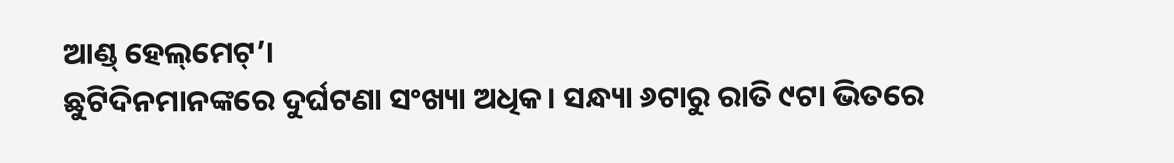ଆଣ୍ଡ୍‌ ହେଲ୍‌ମେଟ୍‌’।
ଛୁଟିଦିନମାନଙ୍କରେ ଦୁର୍ଘଟଣା ସଂଖ୍ୟା ଅଧିକ। ସନ୍ଧ୍ୟା ୬ଟାରୁ ରାତି ୯ଟା ଭିତରେ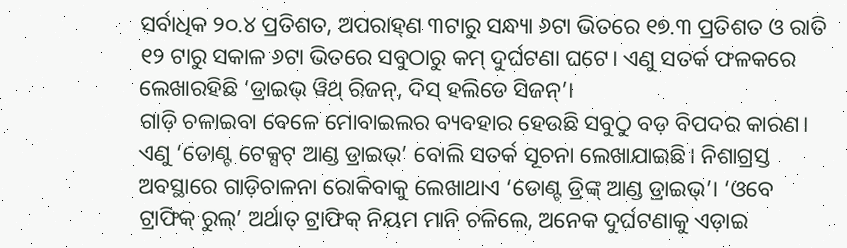ସର୍ବାଧିକ ୨୦.୪ ପ୍ରତିଶତ, ଅପରାହ୍‌ଣ ୩ଟାରୁ ସନ୍ଧ୍ୟା ୬ଟା ଭିତରେ ୧୭.୩ ପ୍ରତିଶତ ଓ ରାତି ୧୨ ଟାରୁ ସକାଳ ୬ଟା ଭିତରେ ସବୁଠାରୁ କମ୍‌ ଦୁର୍ଘଟଣା ଘଟେ। ଏଣୁ ସତର୍କ ଫଳକରେ ଲେଖାରହିଛି ‘ଡ୍ରାଇଭ୍‌ ୱିଥ୍‌ ରିଜନ୍‌, ଦିସ୍‌ ହଲିଡେ ସିଜନ୍‌’।
ଗାଡ଼ି ଚଳାଇବା ବେଳେ ମୋବାଇଲର ବ୍ୟବହାର ହେଉଛି ସବୁଠୁ ବଡ଼ ବିପଦର କାରଣ। ଏଣୁ ‘ଡୋଣ୍ଟ ଟେକ୍ସଟ୍‌ ଆଣ୍ଡ ଡ୍ରାଇଭ୍‌’ ବୋଲି ସତର୍କ ସୂଚନା ଲେଖାଯାଇଛି। ନିଶାଗ୍ରସ୍ତ ଅବସ୍ଥାରେ ଗାଡ଼ିଚାଳନା ରୋକିବାକୁ ଲେଖାଥାଏ ‘ଡୋଣ୍ଟ ଡ୍ରିଙ୍କ୍‌ ଆଣ୍ଡ ଡ୍ରାଇଭ୍‌’। ‘ଓବେ ଟ୍ରାଫିକ୍‌ ରୁଲ୍‌’ ଅର୍ଥାତ୍‌ ଟ୍ରାଫିକ୍‌ ନିୟମ ମାନି ଚଳିଲେ, ଅନେକ ଦୁର୍ଘଟଣାକୁ ଏଡ଼ାଇ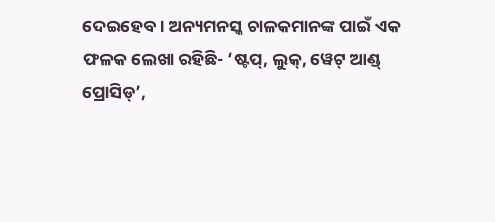ଦେଇହେବ। ଅନ୍ୟମନସ୍କ ଚାଳକମାନଙ୍କ ପାଇଁ ଏକ ଫଳକ ଲେଖା ରହିଛି- ‘ଷ୍ଟପ୍‌, ଲୁକ୍‌, ୱେଟ୍‌ ଆଣ୍ଡ୍‌ ପ୍ରୋସିଡ୍‌’,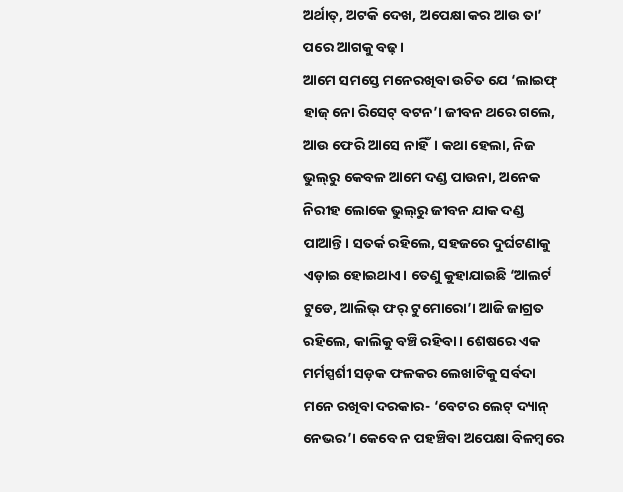ଅର୍ଥାତ୍‌, ଅଟକି ଦେଖ, ଅପେକ୍ଷା କର ଆଉ ତା’ ପରେ ଆଗକୁ ବଢ଼।
ଆମେ ସମସ୍ତେ ମନେରଖିବା ଉଚିତ ଯେ ‘ଲାଇଫ୍‌ ହାଜ୍‌ ନୋ ରିସେଟ୍‌ ବଟନ’। ଜୀବନ ଥରେ ଗଲେ, ଆଉ ଫେରି ଆସେ ନାହିଁ। କଥା ହେଲା, ନିଜ ଭୁଲ୍‌ରୁ କେବଳ ଆମେ ଦଣ୍ଡ ପାଉନା, ଅନେକ ନିରୀହ ଲୋକେ ଭୁଲ୍‌ରୁ ଜୀବନ ଯାକ ଦଣ୍ଡ ପାଆନ୍ତି। ସତର୍କ ରହିଲେ, ସହଜରେ ଦୁର୍ଘଟଣାକୁ ଏଡ଼ାଇ ହୋଇଥାଏ। ତେଣୁ କୁହାଯାଇଛି ‘ଆଲର୍ଟ ଟୁଡେ, ଆଲିଭ୍‌ ଫର୍‌ ଟୁମୋରୋ’। ଆଜି ଜାଗ୍ରତ ରହିଲେ, କାଲିକୁ ବଞ୍ଚି ରହିବା। ଶେଷରେ ଏକ ମର୍ମସ୍ପର୍ଶୀ ସଡ଼କ ଫଳକର ଲେଖାଟିକୁ ସର୍ବଦା ମନେ ରଖିବା ଦରକାର- ‘ବେଟର ଲେଟ୍‌ ଦ୍ୟାନ୍‌ ନେଭର’। କେବେ ନ ପହଞ୍ଚିବା ଅପେକ୍ଷା ବିଳମ୍ବରେ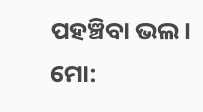ପହଞ୍ଚିବା ଭଲ।
ମୋ: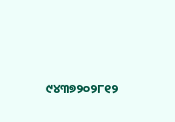୯୪୩୭୨୦୨୮୧୨